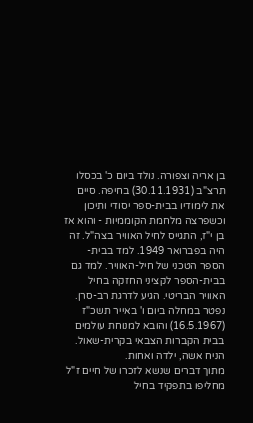בן אריה וצפורה. נולד ביום כ' בכסלו תרצ"ב (30.11.1931) בחיפה. סיים את לימודיו בבית-ספר יסודי ותיכון וכשפרצה מלחמת הקוממיות - והוא אז בן י"ז, התגייס לחיל האוויר בצה"ל. זה היה בפברואר 1949. למד בבית-הספר הטכני של חיל-האוויר. למד גם בבית-הספר לקציני החזקה בחיל האוויר הבריטי. הגיע לדרגת רב-סרן. נפטר במחלה ביום ו' באייר תשכ"ז (16.5.1967) והובא למנוחת עולמים בבית הקברות הצבאי בקרית-שאול. הניח אשה, ילדה ואחות.
מתוך דברים שנשא לזכרו של חיים ז"ל מחליפו בתפקיד בחיל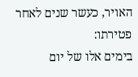האויר, כעשר שנים לאחר פטירתו:
בימים אלו של יום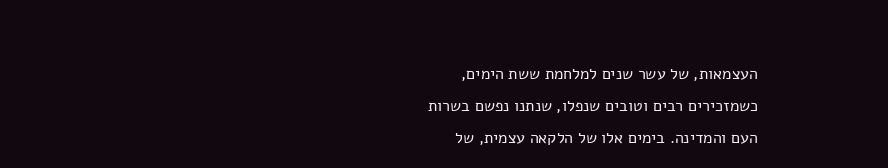העצמאות, של עשר שנים למלחמת ששת הימים, כשמזכירים רבים וטובים שנפלו, שנתנו נפשם בשרות העם והמדינה. בימים אלו של הלקאה עצמית, של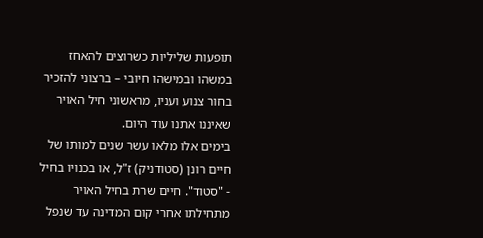תופעות שליליות כשרוצים להאחז במשהו ובמישהו חיובי – ברצוני להזכיר בחור צנוע ועניו, מראשוני חיל האויר שאיננו אתנו עוד היום.
בימים אלו מלאו עשר שנים למותו של חיים רונן (סטודניק) ז"ל, או בכנויו בחיל - "סטוד". חיים שרת בחיל האויר מתחילתו אחרי קום המדינה עד שנפל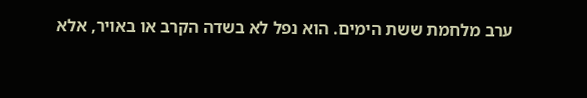ערב מלחמת ששת הימים. הוא נפל לא בשדה הקרב או באויר, אלא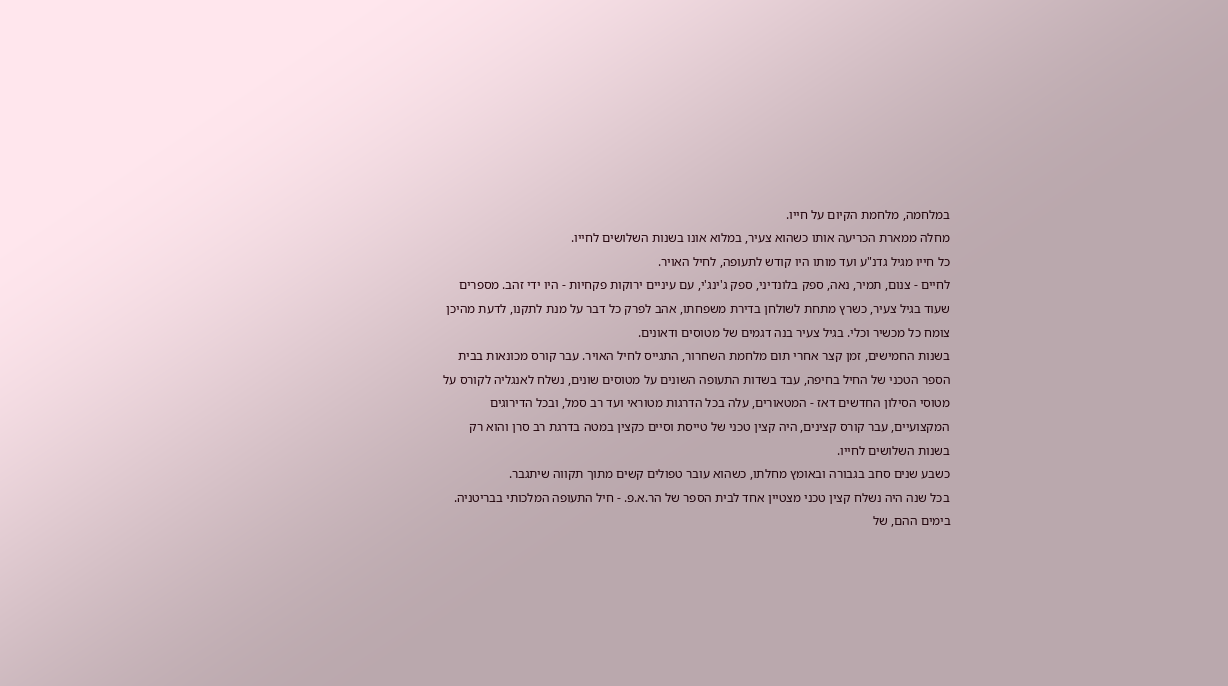במלחמה, מלחמת הקיום על חייו.
מחלה ממארת הכריעה אותו כשהוא צעיר, במלוא אונו בשנות השלושים לחייו.
כל חייו מגיל גדנ"ע ועד מותו היו קודש לתעופה, לחיל האויר.
לחיים - צנום, תמיר, נאה, ספק בלונדיני, ספק ג'ינג'י, עם עיניים ירוקות פקחיות - היו ידי זהב. מספרים שעוד בגיל צעיר, כשרץ מתחת לשולחן בדירת משפחתו, אהב לפרק כל דבר על מנת לתקנו, לדעת מהיכן צומח כל מכשיר וכלי. בגיל צעיר בנה דגמים של מטוסים ודאונים.
בשנות החמישים, זמן קצר אחרי תום מלחמת השחרור, התגייס לחיל האויר. עבר קורס מכונאות בבית הספר הטכני של החיל בחיפה, עבד בשדות התעופה השונים על מטוסים שונים, נשלח לאנגליה לקורס על מטוסי הסילון החדשים דאז - המטאורים, עלה בכל הדרגות מטוראי ועד רב סמל, ובכל הדירוגים המקצועיים, עבר קורס קצינים, היה קצין טכני של טייסת וסיים כקצין במטה בדרגת רב סרן והוא רק בשנות השלושים לחייו.
כשבע שנים סחב בגבורה ובאומץ מחלתו, כשהוא עובר טפולים קשים מתוך תקווה שיתגבר.
בכל שנה היה נשלח קצין טכני מצטיין אחד לבית הספר של הר.א.פ. - חיל התעופה המלכותי בבריטניה. בימים ההם, של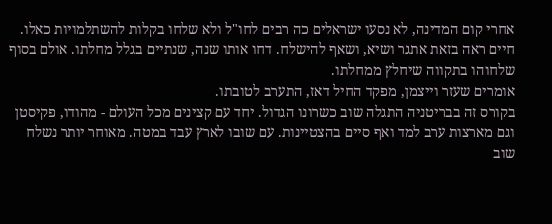אחרי קום המדינה, לא נסעו ישראלים כה רבים לחו"ל ולא שלחו בקלות להשתלמויות כאלו. חיים ראה בזאת אתגר ושיא, ושאף להישלח. דחו אותו שנה, שנתיים בגלל מחלתו. אולם בסוף שלחוהו בתקווה שיחלץ ממחלתו.
אומרים שעזר וייצמן, מפקד החיל דאז, התערב לטובתו.
בקורס זה בבריטניה התגלה שוב כשרונו הגדול. יחד עם קצינים מכל העולם - מהודו, פקיסטן וגם מארצות ערב למד ואף סיים בהצטיינות. עם שובו לארץ עבד במטה. מאוחר יותר נשלח שוב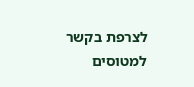לצרפת בקשר למטוסים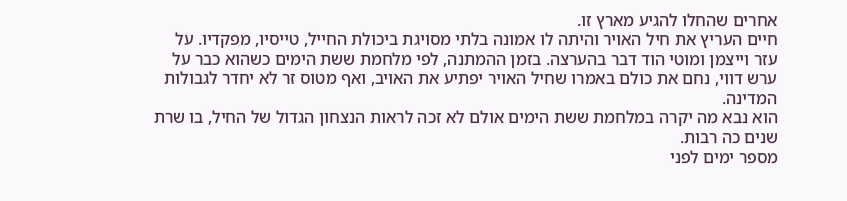אחרים שהחלו להגיע מארץ זו.
חיים העריץ את חיל האויר והיתה לו אמונה בלתי מסויגת ביכולת החייל, טייסיו, מפקדיו. על עזר וייצמן ומוטי הוד דבר בהערצה. בזמן ההמתנה, לפי מלחמת ששת הימים כשהוא כבר על ערש דווי, נחם את כולם באמרו שחיל האויר יפתיע את האויב, ואף מטוס זר לא יחדר לגבולות המדינה.
הוא נבא מה יקרה במלחמת ששת הימים אולם לא זכה לראות הנצחון הגדול של החיל, בו שרת שנים כה רבות.
מספר ימים לפני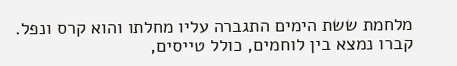מלחמת ששת הימים התגברה עליו מחלתו והוא קרס ונפל. קברו נמצא בין לוחמים, כולל טייסים,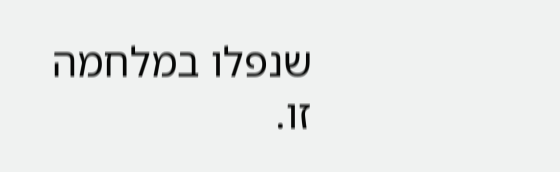שנפלו במלחמה זו.